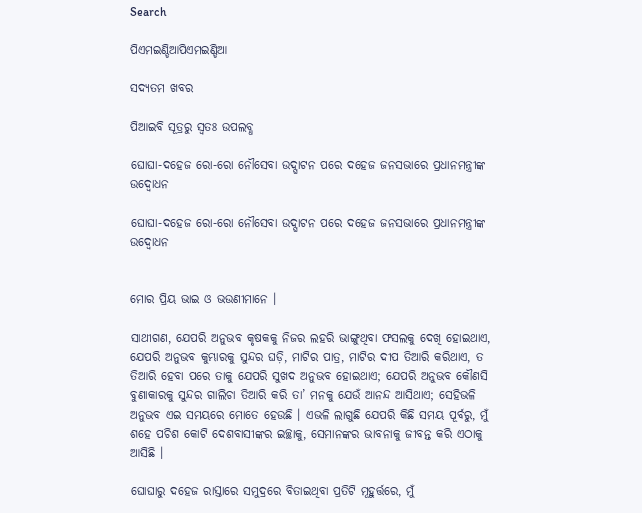Search

ପିଏମଇଣ୍ଡିଆପିଏମଇଣ୍ଡିଆ

ସଦ୍ୟତମ ଖବର

ପିଆଇବି ସୂତ୍ରରୁ ସ୍ବତଃ ଉପଲବ୍ଧ

ଘୋଘା-ଦହେଜ ରୋ-ରୋ ନୌସେବା ଉଦ୍ଘାଟନ ପରେ ଦହେଜ ଜନସଭାରେ ପ୍ରଧାନମନ୍ତ୍ରୀଙ୍କ ଉଦ୍ବୋଧନ

ଘୋଘା-ଦହେଜ ରୋ-ରୋ ନୌସେବା ଉଦ୍ଘାଟନ ପରେ ଦହେଜ ଜନସଭାରେ ପ୍ରଧାନମନ୍ତ୍ରୀଙ୍କ ଉଦ୍ବୋଧନ


ମୋର ପ୍ରିୟ ଭାଇ ଓ ଭଉଣୀମାନେ ।

ସାଥୀଗଣ, ଯେପରି ଅନୁଭବ କୃଷକକୁ ନିଜର ଲହରି ଭାଙ୍ଗୁଥିବା ଫସଲକୁ ଦେଖି ହୋଇଥାଏ, ଯେପରି ଅନୁଭବ କୁମ୍ଭାରକୁ ସୁନ୍ଦର ଘଡ଼ି, ମାଟିର ପାତ୍ର, ମାଟିର ଦୀପ ତିଆରି କରିଥାଏ, ତ ତିଆରି ହେବା ପରେ ତାକୁ ଯେପରି ସୁଖଦ ଅନୁଭବ ହୋଇଥାଏ; ଯେପରି ଅନୁଭବ କୌଣସି ବୁଣାକାରକୁ ସୁନ୍ଦର ଗାଲିଚା ତିଆରି କରି ତା’ ମନକୁ ଯେଉଁ ଆନନ୍ଦ ଆସିଥାଏ; ସେହିଭଳି ଅନୁଭବ ଏଇ ସମୟରେ ମୋତେ ହେଉଛି । ଏଭଳି ଲାଗୁଛି ଯେପରି କିଛି ସମୟ ପୂର୍ବରୁ, ମୁଁ ଶହେ ପଚିଶ କୋଟି ଦେଶବାସୀଙ୍କର ଇଚ୍ଛାକୁ, ସେମାନଙ୍କର ଭାବନାକୁ ଜୀବନ୍ତ କରି ଏଠାକୁ ଆସିଛି ।

ଘୋଘାରୁ ଦହେଜ ରାସ୍ତାରେ ସମୁଦ୍ରରେ ବିତାଇଥିବା ପ୍ରତିଟି ମୂହୁର୍ତ୍ତରେ, ମୁଁ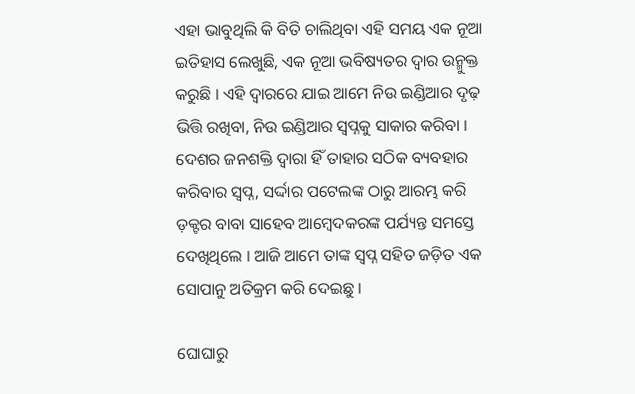ଏହା ଭାବୁଥିଲି କି ବିତି ଚାଲିଥିବା ଏହି ସମୟ ଏକ ନୂଆ ଇତିହାସ ଲେଖୁଛି, ଏକ ନୂଆ ଭବିଷ୍ୟତର ଦ୍ୱାର ଉନ୍ମୁକ୍ତ କରୁଛି । ଏହି ଦ୍ୱାରରେ ଯାଇ ଆମେ ନିଉ ଇଣ୍ଡିଆର ଦୃଢ଼ ଭିତ୍ତି ରଖିବା, ନିଉ ଇଣ୍ଡିଆର ସ୍ୱପ୍ନକୁ ସାକାର କରିବା । ଦେଶର ଜନଶକ୍ତି ଦ୍ୱାରା ହିଁ ତାହାର ସଠିକ ବ୍ୟବହାର କରିବାର ସ୍ୱପ୍ନ, ସର୍ଦ୍ଦାର ପଟେଲଙ୍କ ଠାରୁ ଆରମ୍ଭ କରି ଡ଼କ୍ଟର ବାବା ସାହେବ ଆମ୍ବେଦକରଙ୍କ ପର୍ଯ୍ୟନ୍ତ ସମସ୍ତେ ଦେଖିଥିଲେ । ଆଜି ଆମେ ତାଙ୍କ ସ୍ୱପ୍ନ ସହିତ ଜଡ଼ିତ ଏକ ସୋପାନୁ ଅତିକ୍ରମ କରି ଦେଇଛୁ ।

ଘୋଘାରୁ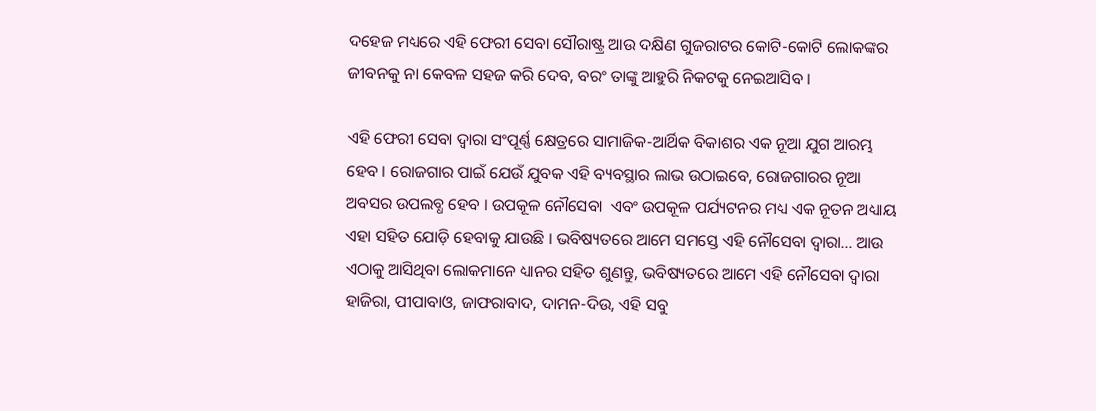ଦହେଜ ମଧ୍ୟରେ ଏହି ଫେରୀ ସେବା ସୌରାଷ୍ଟ୍ର ଆଉ ଦକ୍ଷିଣ ଗୁଜରାଟର କୋଟି-କୋଟି ଲୋକଙ୍କର ଜୀବନକୁ ନା କେବଳ ସହଜ କରି ଦେବ, ବରଂ ତାଙ୍କୁ ଆହୁରି ନିକଟକୁ ନେଇଆସିବ ।

ଏହି ଫେରୀ ସେବା ଦ୍ୱାରା ସଂପୂର୍ଣ୍ଣ କ୍ଷେତ୍ରରେ ସାମାଜିକ-ଆର୍ଥିକ ବିକାଶର ଏକ ନୂଆ ଯୁଗ ଆରମ୍ଭ ହେବ । ରୋଜଗାର ପାଇଁ ଯେଉଁ ଯୁବକ ଏହି ବ୍ୟବସ୍ଥାର ଲାଭ ଉଠାଇବେ, ରୋଜଗାରର ନୂଆ ଅବସର ଉପଲବ୍ଧ ହେବ । ଉପକୂଳ ନୌସେବା  ଏବଂ ଉପକୂଳ ପର୍ଯ୍ୟଟନର ମଧ୍ୟ ଏକ ନୂତନ ଅଧ୍ୟାୟ ଏହା ସହିତ ଯୋଡ଼ି ହେବାକୁ ଯାଉଛି । ଭବିଷ୍ୟତରେ ଆମେ ସମସ୍ତେ ଏହି ନୌସେବା ଦ୍ୱାରା… ଆଉ ଏଠାକୁ ଆସିଥିବା ଲୋକମାନେ ଧ୍ୟାନର ସହିତ ଶୁଣନ୍ତୁ, ଭବିଷ୍ୟତରେ ଆମେ ଏହି ନୌସେବା ଦ୍ୱାରା ହାଜିରା, ପୀପାବାଓ, ଜାଫରାବାଦ, ଦାମନ-ଦିଉ, ଏହି ସବୁ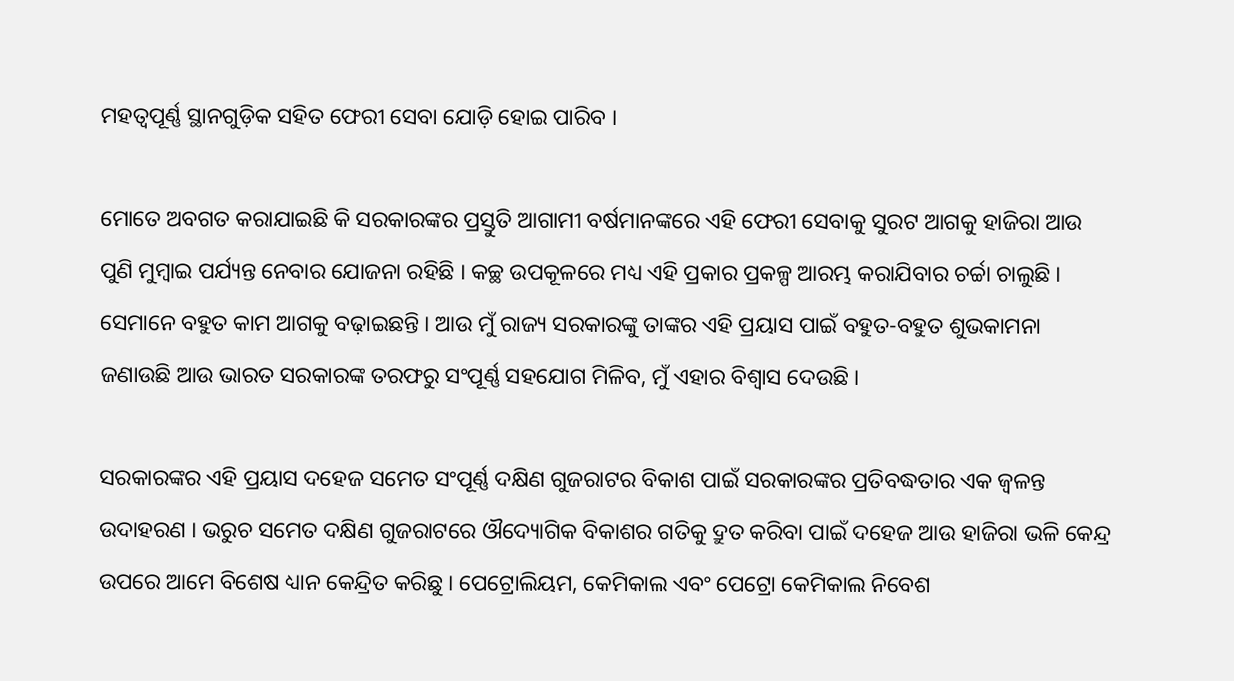ମହତ୍ୱପୂର୍ଣ୍ଣ ସ୍ଥାନଗୁଡ଼ିକ ସହିତ ଫେରୀ ସେବା ଯୋଡ଼ି ହୋଇ ପାରିବ ।

ମୋତେ ଅବଗତ କରାଯାଇଛି କି ସରକାରଙ୍କର ପ୍ରସ୍ତୁତି ଆଗାମୀ ବର୍ଷମାନଙ୍କରେ ଏହି ଫେରୀ ସେବାକୁ ସୁରଟ ଆଗକୁ ହାଜିରା ଆଉ ପୁଣି ମୁମ୍ବାଇ ପର୍ଯ୍ୟନ୍ତ ନେବାର ଯୋଜନା ରହିଛି । କଚ୍ଛ ଉପକୂଳରେ ମଧ୍ୟ ଏହି ପ୍ରକାର ପ୍ରକଳ୍ପ ଆରମ୍ଭ କରାଯିବାର ଚର୍ଚ୍ଚା ଚାଲୁଛି । ସେମାନେ ବହୁତ କାମ ଆଗକୁ ବଢ଼ାଇଛନ୍ତି । ଆଉ ମୁଁ ରାଜ୍ୟ ସରକାରଙ୍କୁ ତାଙ୍କର ଏହି ପ୍ରୟାସ ପାଇଁ ବହୁତ-ବହୁତ ଶୁଭକାମନା ଜଣାଉଛି ଆଉ ଭାରତ ସରକାରଙ୍କ ତରଫରୁ ସଂପୂର୍ଣ୍ଣ ସହଯୋଗ ମିଳିବ, ମୁଁ ଏହାର ବିଶ୍ୱାସ ଦେଉଛି ।

ସରକାରଙ୍କର ଏହି ପ୍ରୟାସ ଦହେଜ ସମେତ ସଂପୂର୍ଣ୍ଣ ଦକ୍ଷିଣ ଗୁଜରାଟର ବିକାଶ ପାଇଁ ସରକାରଙ୍କର ପ୍ରତିବଦ୍ଧତାର ଏକ ଜ୍ୱଳନ୍ତ ଉଦାହରଣ । ଭରୁଚ ସମେତ ଦକ୍ଷିଣ ଗୁଜରାଟରେ ଔଦ୍ୟୋଗିକ ବିକାଶର ଗତିକୁ ଦ୍ରୁତ କରିବା ପାଇଁ ଦହେଜ ଆଉ ହାଜିରା ଭଳି କେନ୍ଦ୍ର ଉପରେ ଆମେ ବିଶେଷ ଧ୍ୟାନ କେନ୍ଦ୍ରିତ କରିଛୁ । ପେଟ୍ରୋଲିୟମ, କେମିକାଲ ଏବଂ ପେଟ୍ରୋ କେମିକାଲ ନିବେଶ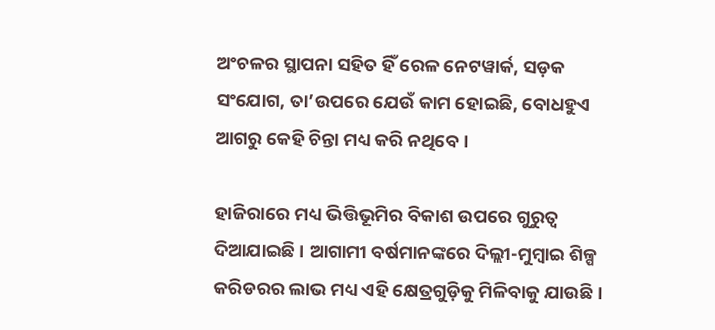ଅଂଚଳର ସ୍ଥାପନା ସହିତ ହିଁ ରେଳ ନେଟୱାର୍କ, ସଡ଼କ ସଂଯୋଗ, ତା’ଉପରେ ଯେଉଁ କାମ ହୋଇଛି, ବୋଧହୁଏ ଆଗରୁ କେହି ଚିନ୍ତା ମଧ୍ୟ କରି ନଥିବେ ।

ହାଜିରାରେ ମଧ୍ୟ ଭିତ୍ତିଭୂମିର ବିକାଶ ଉପରେ ଗୁରୁତ୍ୱ ଦିଆଯାଇଛି । ଆଗାମୀ ବର୍ଷମାନଙ୍କରେ ଦିଲ୍ଲୀ-ମୁମ୍ବାଇ ଶିଳ୍ପ କରିଡରର ଲାଭ ମଧ୍ୟ ଏହି କ୍ଷେତ୍ରଗୁଡ଼ିକୁ ମିଳିବାକୁ ଯାଉଛି ।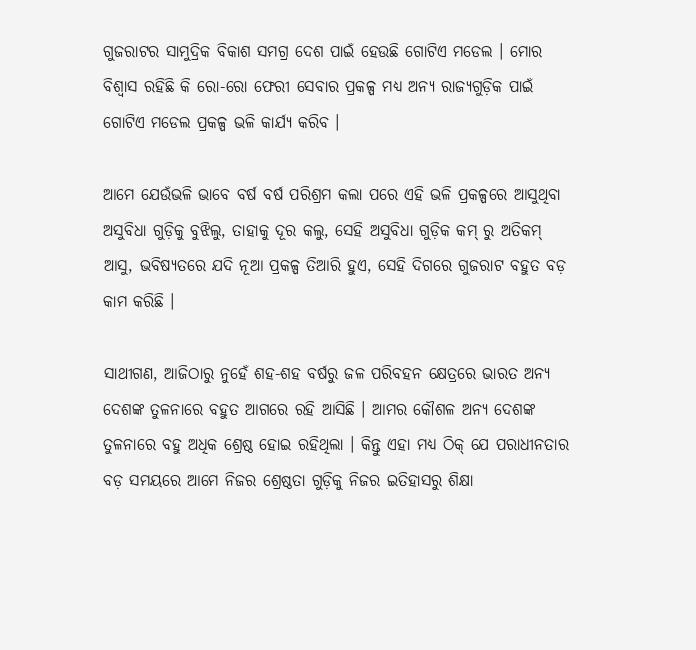ଗୁଜରାଟର ସାମୁଦ୍ରିକ ବିକାଶ ସମଗ୍ର ଦେଶ ପାଇଁ ହେଉଛି ଗୋଟିଏ ମଡେଲ । ମୋର ବିଶ୍ୱାସ ରହିଛି କି ରୋ-ରୋ ଫେରୀ ସେବାର ପ୍ରକଳ୍ପ ମଧ୍ୟ ଅନ୍ୟ ରାଜ୍ୟଗୁଡ଼ିକ ପାଇଁ ଗୋଟିଏ ମଡେଲ ପ୍ରକଳ୍ପ ଭଳି କାର୍ଯ୍ୟ କରିବ ।

ଆମେ ଯେଉଁଭଳି ଭାବେ ବର୍ଷ ବର୍ଷ ପରିଶ୍ରମ କଲା ପରେ ଏହି ଭଳି ପ୍ରକଳ୍ପରେ ଆସୁଥିବା ଅସୁବିଧା ଗୁଡ଼ିକୁ ବୁଝିଲୁ, ତାହାକୁ ଦୂର କଲୁ, ସେହି ଅସୁବିଧା ଗୁଡ଼ିକ କମ୍ ରୁ ଅତିକମ୍ ଆସୁ, ଭବିଷ୍ୟତରେ ଯଦି ନୂଆ ପ୍ରକଳ୍ପ ତିଆରି ହୁଏ, ସେହି ଦିଗରେ ଗୁଜରାଟ ବହୁତ ବଡ଼ କାମ କରିଛି ।

ସାଥୀଗଣ, ଆଜିଠାରୁ ନୁହେଁ ଶହ-ଶହ ବର୍ଷରୁ ଜଳ ପରିବହନ କ୍ଷେତ୍ରରେ ଭାରତ ଅନ୍ୟ ଦେଶଙ୍କ ତୁଳନାରେ ବହୁତ ଆଗରେ ରହି ଆସିଛି । ଆମର କୌଶଳ ଅନ୍ୟ ଦେଶଙ୍କ ତୁଳନାରେ ବହୁ ଅଧିକ ଶ୍ରେଷ୍ଠ ହୋଇ ରହିଥିଲା । କିନ୍ତୁ ଏହା ମଧ୍ୟ ଠିକ୍ ଯେ ପରାଧୀନତାର ବଡ଼ ସମୟରେ ଆମେ ନିଜର ଶ୍ରେଷ୍ଠତା ଗୁଡ଼ିକୁ ନିଜର ଇତିହାସରୁ ଶିକ୍ଷା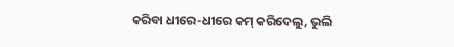କରିବା ଧୀରେ-ଧୀରେ କମ୍ କରିଦେଲୁ, ଭୁଲି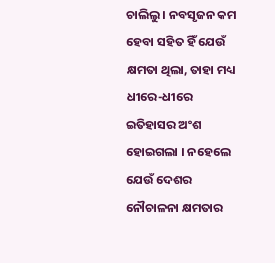ଚାଲିଲୁ । ନବସୃଜନ କମ ହେବା ସହିତ ହିଁ ଯେଉଁ କ୍ଷମତା ଥିଲା, ତାହା ମଧ୍ୟ  ଧୀରେ-ଧୀରେ ଇତିହାସର ଅଂଶ ହୋଇଗଲା । ନହେଲେ ଯେଉଁ ଦେଶର ନୌଚାଳନା କ୍ଷମତାର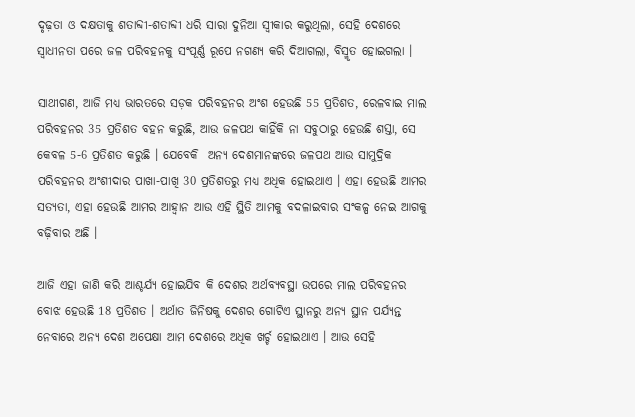ଦୃଢ଼ତା ଓ ଦକ୍ଷତାକୁ ଶତାବ୍ଦୀ-ଶତାବ୍ଦୀ ଧରି ସାରା ଦୁନିଆ ସ୍ୱୀକାର କରୁଥିଲା, ସେହି ଦେଶରେ ସ୍ୱାଧୀନତା ପରେ ଜଳ ପରିବହନକୁ ସଂପୂର୍ଣ୍ଣ ରୂପେ ନଗଣ୍ୟ କରି ଦିଆଗଲା, ବିସ୍ମୃତ ହୋଇଗଲା ।

ସାଥୀଗଣ, ଆଜି ମଧ୍ୟ ଭାରତରେ ସଡ଼କ ପରିବହନର ଅଂଶ ହେଉଛି 55 ପ୍ରତିଶତ, ରେଳବାଇ ମାଲ ପରିବହନର 35 ପ୍ରତିଶତ ବହନ କରୁଛି, ଆଉ ଜଳପଥ କାହିଁକି ନା ସବୁଠାରୁ ହେଉଛି ଶସ୍ତା, ସେ କେବଳ 5-6 ପ୍ରତିଶତ କରୁଛି । ଯେବେକି  ଅନ୍ୟ ଦେଶମାନଙ୍କରେ ଜଳପଥ ଆଉ ସାମୁଦ୍ରିକ ପରିବହନର ଅଂଶୀଦାର ପାଖା-ପାଖି 30 ପ୍ରତିଶତରୁ ମଧ୍ୟ ଅଧିକ ହୋଇଥାଏ । ଏହା ହେଉଛି ଆମର ସତ୍ୟତା, ଏହା ହେଉଛି ଆମର ଆହ୍ୱାନ ଆଉ ଏହି ସ୍ଥିତି ଆମକୁ ବଦଳାଇବାର ସଂକଳ୍ପ ନେଇ ଆଗକୁ ବଢ଼ିବାର ଅଛି ।

ଆଜି ଏହା ଜାଣି କରି ଆଶ୍ଚର୍ଯ୍ୟ ହୋଇଯିବ କି ଦେଶର ଅର୍ଥବ୍ୟବସ୍ଥା ଉପରେ ମାଲ ପରିବହନର ବୋଝ ହେଉଛି 18 ପ୍ରତିଶତ । ଅର୍ଥାତ ଜିନିଷକୁ ଦେଶର ଗୋଟିଏ ସ୍ଥାନରୁ ଅନ୍ୟ ସ୍ଥାନ ପର୍ଯ୍ୟନ୍ତ ନେବାରେ ଅନ୍ୟ ଦେଶ ଅପେକ୍ଷା ଆମ ଦେଶରେ ଅଧିକ ଖର୍ଚ୍ଚ ହୋଇଥାଏ । ଆଉ ସେହି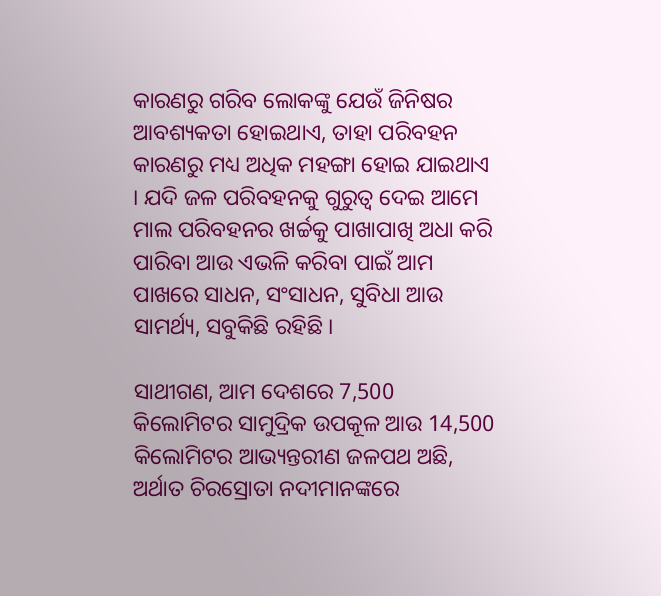କାରଣରୁ ଗରିବ ଲୋକଙ୍କୁ ଯେଉଁ ଜିନିଷର ଆବଶ୍ୟକତା ହୋଇଥାଏ, ତାହା ପରିବହନ କାରଣରୁ ମଧ୍ୟ ଅଧିକ ମହଙ୍ଗା ହୋଇ ଯାଇଥାଏ । ଯଦି ଜଳ ପରିବହନକୁ ଗୁରୁତ୍ୱ ଦେଇ ଆମେ ମାଲ ପରିବହନର ଖର୍ଚ୍ଚକୁ ପାଖାପାଖି ଅଧା କରି ପାରିବା ଆଉ ଏଭଳି କରିବା ପାଇଁ ଆମ ପାଖରେ ସାଧନ, ସଂସାଧନ, ସୁବିଧା ଆଉ ସାମର୍ଥ୍ୟ, ସବୁକିଛି ରହିଛି ।

ସାଥୀଗଣ, ଆମ ଦେଶରେ 7,500 କିଲୋମିଟର ସାମୁଦ୍ରିକ ଉପକୂଳ ଆଉ 14,500 କିଲୋମିଟର ଆଭ୍ୟନ୍ତରୀଣ ଜଳପଥ ଅଛି, ଅର୍ଥାତ ଚିରସ୍ରୋତା ନଦୀମାନଙ୍କରେ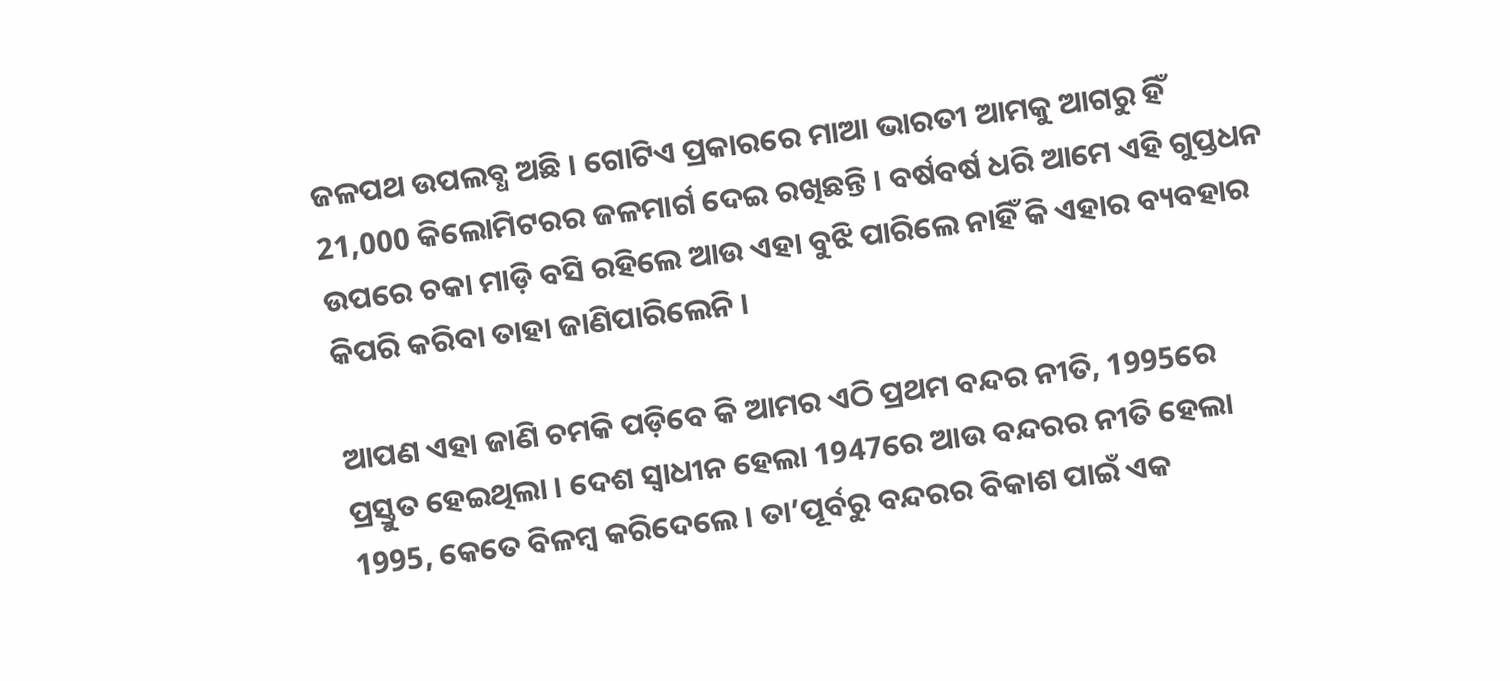ଜଳପଥ ଉପଲବ୍ଧ ଅଛି । ଗୋଟିଏ ପ୍ରକାରରେ ମାଆ ଭାରତୀ ଆମକୁ ଆଗରୁ ହିଁ 21,000 କିଲୋମିଟରର ଜଳମାର୍ଗ ଦେଇ ରଖିଛନ୍ତି । ବର୍ଷବର୍ଷ ଧରି ଆମେ ଏହି ଗୁପ୍ତଧନ ଉପରେ ଚକା ମାଡ଼ି ବସି ରହିଲେ ଆଉ ଏହା ବୁଝି ପାରିଲେ ନାହିଁ କି ଏହାର ବ୍ୟବହାର କିପରି କରିବା ତାହା ଜାଣିପାରିଲେନି ।

ଆପଣ ଏହା ଜାଣି ଚମକି ପଡ଼ିବେ କି ଆମର ଏଠି ପ୍ରଥମ ବନ୍ଦର ନୀତି, 1995ରେ ପ୍ରସ୍ତୁତ ହେଇଥିଲା । ଦେଶ ସ୍ୱାଧୀନ ହେଲା 1947ରେ ଆଉ ବନ୍ଦରର ନୀତି ହେଲା 1995, କେତେ ବିଳମ୍ବ କରିଦେଲେ । ତା’ପୂର୍ବରୁ ବନ୍ଦରର ବିକାଶ ପାଇଁ ଏକ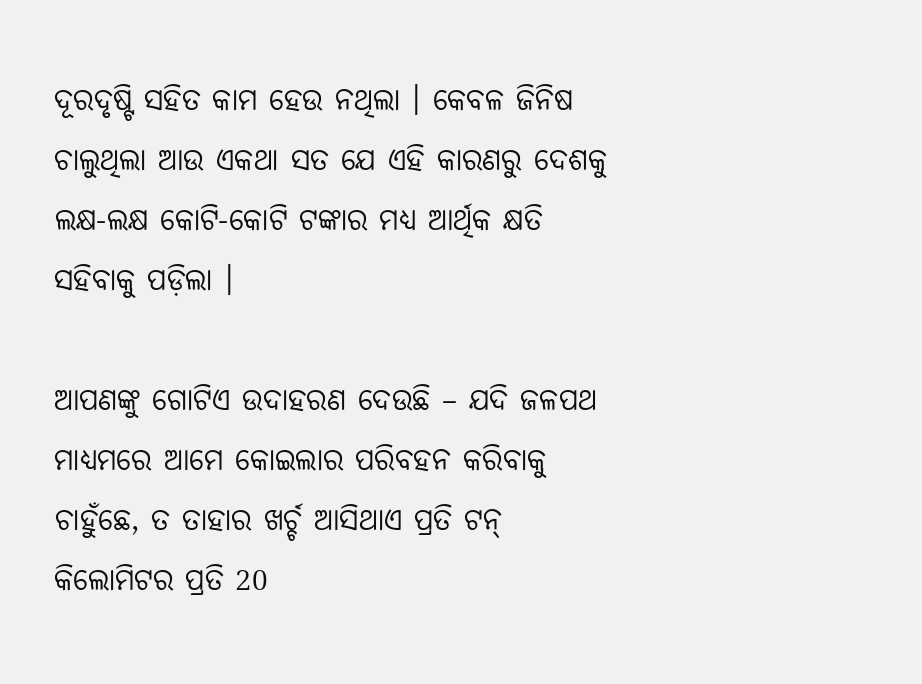ଦୂରଦୃଷ୍ଟି ସହିତ କାମ ହେଉ ନଥିଲା । କେବଳ ଜିନିଷ ଚାଲୁଥିଲା ଆଉ ଏକଥା ସତ ଯେ ଏହି କାରଣରୁ ଦେଶକୁ ଲକ୍ଷ-ଲକ୍ଷ କୋଟି-କୋଟି ଟଙ୍କାର ମଧ୍ୟ ଆର୍ଥିକ କ୍ଷତି ସହିବାକୁ ପଡ଼ିଲା ।

ଆପଣଙ୍କୁ ଗୋଟିଏ ଉଦାହରଣ ଦେଉଛି – ଯଦି ଜଳପଥ ମାଧ୍ୟମରେ ଆମେ କୋଇଲାର ପରିବହନ କରିବାକୁ ଚାହୁଁଛେ, ତ ତାହାର ଖର୍ଚ୍ଚ ଆସିଥାଏ ପ୍ରତି ଟନ୍ କିଲୋମିଟର ପ୍ରତି 20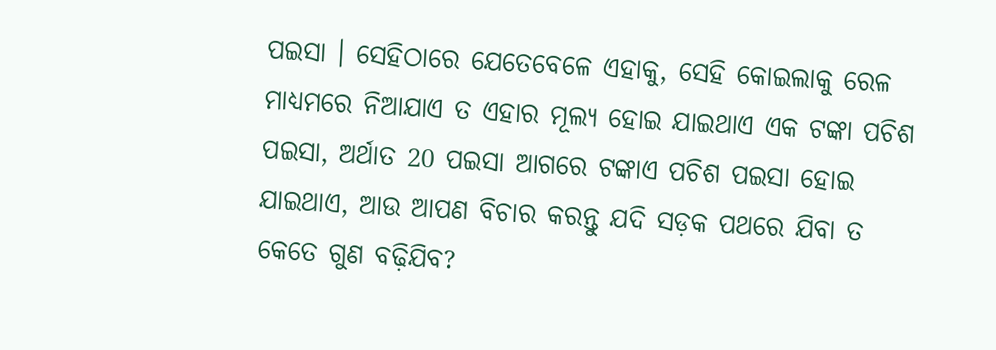ପଇସା । ସେହିଠାରେ ଯେତେବେଳେ ଏହାକୁ, ସେହି କୋଇଲାକୁ ରେଳ ମାଧ୍ୟମରେ ନିଆଯାଏ ତ ଏହାର ମୂଲ୍ୟ ହୋଇ ଯାଇଥାଏ ଏକ ଟଙ୍କା ପଚିଶ ପଇସା, ଅର୍ଥାତ 20 ପଇସା ଆଗରେ ଟଙ୍କାଏ ପଚିଶ ପଇସା ହୋଇ ଯାଇଥାଏ, ଆଉ ଆପଣ ବିଚାର କରନ୍ତୁ ଯଦି ସଡ଼କ ପଥରେ ଯିବା ତ କେତେ ଗୁଣ ବଢ଼ିଯିବ?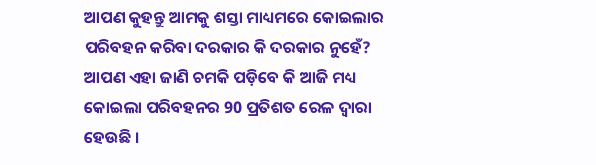ଆପଣ କୁହନ୍ତୁ ଆମକୁ ଶସ୍ତା ମାଧ୍ୟମରେ କୋଇଲାର ପରିବହନ କରିବା ଦରକାର କି ଦରକାର ନୁହେଁ? ଆପଣ ଏହା ଜାଣି ଚମକି ପଡ଼ିବେ କି ଆଜି ମଧ୍ୟ କୋଇଲା ପରିବହନର 90 ପ୍ରତିଶତ ରେଳ ଦ୍ୱାରା ହେଉଛି ।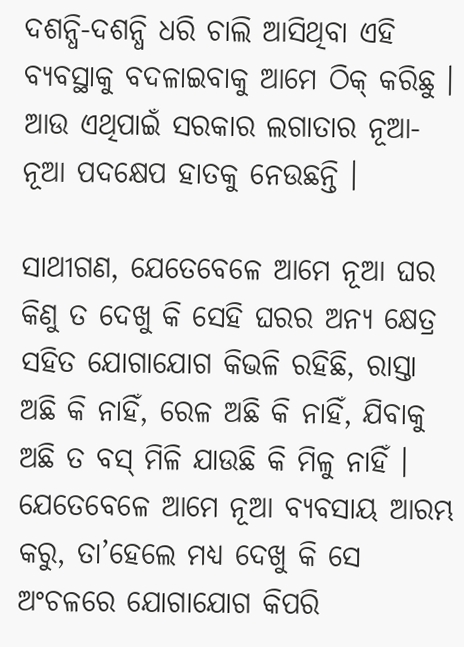ଦଶନ୍ଧି-ଦଶନ୍ଧି ଧରି ଚାଲି ଆସିଥିବା ଏହି ବ୍ୟବସ୍ଥାକୁ ବଦଳାଇବାକୁ ଆମେ ଠିକ୍ କରିଛୁ । ଆଉ ଏଥିପାଇଁ ସରକାର ଲଗାତାର ନୂଆ-ନୂଆ ପଦକ୍ଷେପ ହାତକୁ ନେଉଛନ୍ତି ।

ସାଥୀଗଣ, ଯେତେବେଳେ ଆମେ ନୂଆ ଘର କିଣୁ ତ ଦେଖୁ କି ସେହି ଘରର ଅନ୍ୟ କ୍ଷେତ୍ର ସହିତ ଯୋଗାଯୋଗ କିଭଳି ରହିଛି, ରାସ୍ତା ଅଛି କି ନାହିଁ, ରେଳ ଅଛି କି ନାହିଁ, ଯିବାକୁ ଅଛି ତ ବସ୍ ମିଳି ଯାଉଛି କି ମିଳୁ ନାହିଁ । ଯେତେବେଳେ ଆମେ ନୂଆ ବ୍ୟବସାୟ ଆରମ୍ଭ କରୁ, ତା’ହେଲେ ମଧ୍ୟ ଦେଖୁ କି ସେ ଅଂଚଳରେ ଯୋଗାଯୋଗ କିପରି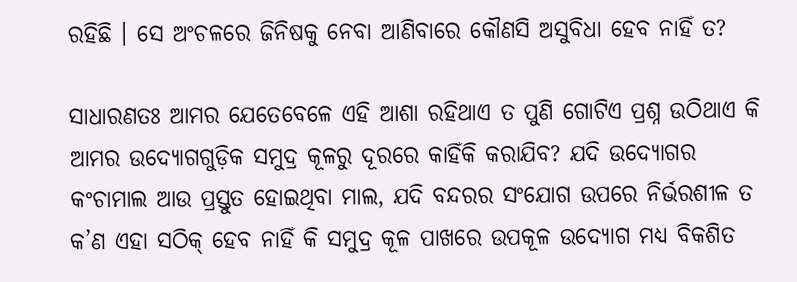ରହିଛି । ସେ ଅଂଚଳରେ ଜିନିଷକୁ ନେବା ଆଣିବାରେ କୌଣସି ଅସୁବିଧା ହେବ ନାହିଁ ତ?

ସାଧାରଣତଃ ଆମର ଯେତେବେଳେ ଏହି ଆଶା ରହିଥାଏ ତ ପୁଣି ଗୋଟିଏ ପ୍ରଶ୍ନ ଉଠିଥାଏ କି ଆମର ଉଦ୍ୟୋଗଗୁଡ଼ିକ ସମୁଦ୍ର କୂଳରୁ ଦୂରରେ କାହିଁକି କରାଯିବ? ଯଦି ଉଦ୍ୟୋଗର କଂଚାମାଲ ଆଉ ପ୍ରସ୍ତୁତ ହୋଇଥିବା ମାଲ, ଯଦି ବନ୍ଦରର ସଂଯୋଗ ଉପରେ ନିର୍ଭରଶୀଳ ତ କ’ଣ ଏହା ସଠିକ୍ ହେବ ନାହିଁ କି ସମୁଦ୍ର କୂଳ ପାଖରେ ଉପକୂଳ ଉଦ୍ୟୋଗ ମଧ୍ୟ ବିକଶିତ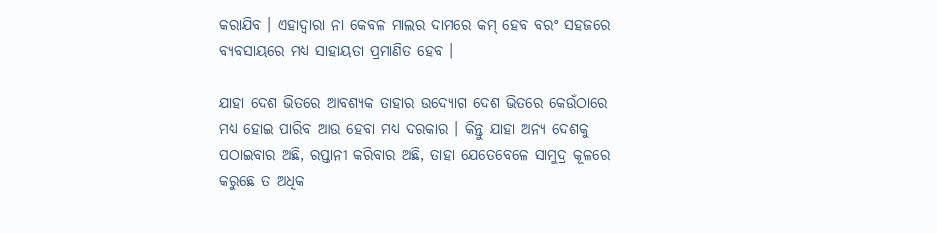କରାଯିବ । ଏହାଦ୍ୱାରା ନା କେବଳ ମାଲର ଦାମରେ କମ୍ ହେବ ବରଂ ସହଜରେ ବ୍ୟବସାୟରେ ମଧ୍ୟ ସାହାୟତା ପ୍ରମାଣିତ ହେବ ।

ଯାହା ଦେଶ ଭିତରେ ଆବଶ୍ୟକ ତାହାର ଉଦ୍ୟୋଗ ଦେଶ ଭିତରେ କେଉଁଠାରେ ମଧ୍ୟ ହୋଇ ପାରିବ ଆଉ ହେବା ମଧ୍ୟ ଦରକାର । କିନ୍ତୁ ଯାହା ଅନ୍ୟ ଦେଶକୁ ପଠାଇବାର ଅଛି, ରପ୍ତାନୀ କରିବାର ଅଛି, ତାହା ଯେତେବେଳେ ସାମୁଦ୍ର କୂଳରେ କରୁଛେ ତ ଅଧିକ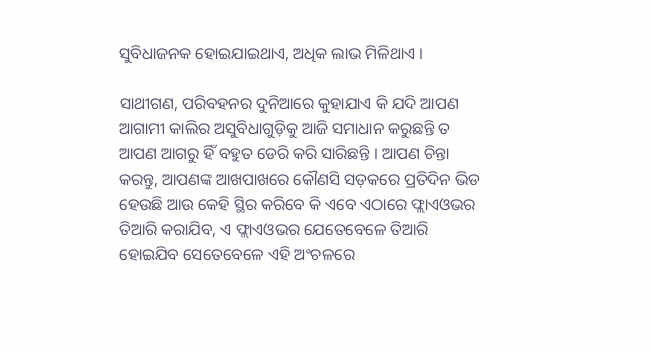ସୁବିଧାଜନକ ହୋଇଯାଇଥାଏ, ଅଧିକ ଲାଭ ମିଳିଥାଏ ।

ସାଥୀଗଣ, ପରିବହନର ଦୁନିଆରେ କୁହାଯାଏ କି ଯଦି ଆପଣ ଆଗାମୀ କାଲିର ଅସୁବିଧାଗୁଡ଼ିକୁ ଆଜି ସମାଧାନ କରୁଛନ୍ତି ତ ଆପଣ ଆଗରୁ ହିଁ ବହୁତ ଡେରି କରି ସାରିଛନ୍ତି । ଆପଣ ଚିନ୍ତା କରନ୍ତୁ, ଆପଣଙ୍କ ଆଖପାଖରେ କୌଣସି ସଡ଼କରେ ପ୍ରତିଦିନ ଭିଡ ହେଉଛି ଆଉ କେହି ସ୍ଥିର କରିବେ କି ଏବେ ଏଠାରେ ଫ୍ଲାଏଓଭର ତିଆରି କରାଯିବ, ଏ ଫ୍ଲାଏଓଭର ଯେତେବେଳେ ତିଆରି ହୋଇଯିବ ସେତେବେଳେ ଏହି ଅଂଚଳରେ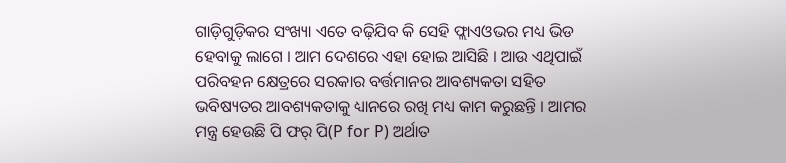ଗାଡ଼ିଗୁଡ଼ିକର ସଂଖ୍ୟା ଏତେ ବଢ଼ିଯିବ କି ସେହି ଫ୍ଲାଏଓଭର ମଧ୍ୟ ଭିଡ ହେବାକୁ ଲାଗେ । ଆମ ଦେଶରେ ଏହା ହୋଇ ଆସିଛି । ଆଉ ଏଥିପାଇଁ ପରିବହନ କ୍ଷେତ୍ରରେ ସରକାର ବର୍ତ୍ତମାନର ଆବଶ୍ୟକତା ସହିତ ଭବିଷ୍ୟତର ଆବଶ୍ୟକତାକୁ ଧ୍ୟାନରେ ରଖି ମଧ୍ୟ କାମ କରୁଛନ୍ତି । ଆମର ମନ୍ତ୍ର ହେଉଛି ପି ଫର୍ ପି(P for P) ଅର୍ଥାତ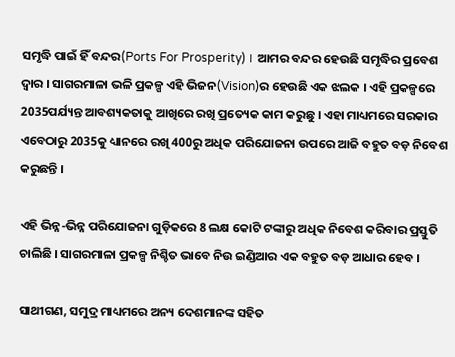ସମୃଦ୍ଧି ପାଇଁ ହିଁ ବନ୍ଦର(Ports For Prosperity) ।  ଆମର ବନ୍ଦର ହେଉଛି ସମୃଦ୍ଧିର ପ୍ରବେଶ ଦ୍ୱାର । ସାଗରମାଳା ଭଳି ପ୍ରକଳ୍ପ ଏହି ଭିଜନ(Vision)ର ହେଉଛି ଏକ ଝଲକ । ଏହି ପ୍ରକଳ୍ପରେ 2035ପର୍ଯ୍ୟନ୍ତ ଆବଶ୍ୟକତାକୁ ଆଖିରେ ରଖି ପ୍ରତ୍ୟେକ କାମ କରୁଛୁ । ଏହା ମାଧ୍ୟମରେ ସରକାର ଏବେଠାରୁ 2035କୁ ଧ୍ୟାନରେ ରଖି 400ରୁ ଅଧିକ ପରିଯୋଜନା ଉପରେ ଆଜି ବହୁତ ବଡ଼ ନିବେଶ କରୁଛନ୍ତି ।

ଏହି ଭିନ୍ନ-ଭିନ୍ନ ପରିଯୋଜନା ଗୁଡ଼ିକରେ 8 ଲକ୍ଷ କୋଟି ଟଙ୍କାରୁ ଅଧିକ ନିବେଶ କରିବାର ପ୍ରସ୍ତୁତି ଚାଲିଛି । ସାଗରମାଳା ପ୍ରକଳ୍ପ ନିଶ୍ଚିତ ଭାବେ ନିଉ ଇଣ୍ଡିଆର ଏକ ବହୁତ ବଡ଼ ଆଧାର ହେବ ।

ସାଥୀଗଣ, ସମୁଦ୍ର ମାଧ୍ୟମରେ ଅନ୍ୟ ଦେଶମାନଙ୍କ ସହିତ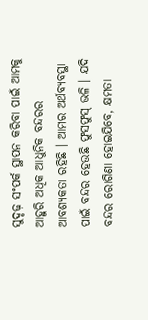ସୁଦୃଢ଼ ସଂପର୍କ ସ୍ଥାପନ କରିବା ପାଇଁ ଆମକୁ ଆହୁରି ଅଧିକ ଆଧୁନିକ ବନ୍ଦରର ଆବଶ୍ୟକତା ରହିଛି । ଆମର ଅର୍ଥବ୍ୟବସ୍ଥା  ପାଇଁ ବନ୍ଦର ହେଉଛି ଫୁସଫୁସ୍ ଭଳି । ଯଦି ବନ୍ଦର ରୋଗିଣା ହୋଇଯିବେ, କ୍ଷମତା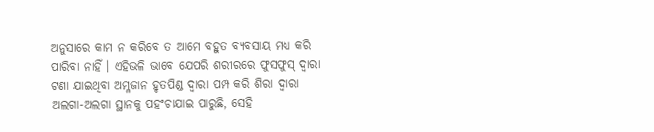ଅନୁସାରେ କାମ ନ କରିବେ ତ ଆମେ ବହୁତ ବ୍ୟବସାୟ ମଧ୍ୟ କରି ପାରିବା ନାହିଁ । ଏହିଭଳି ଭାବେ ଯେପରି ଶରୀରରେ ଫୁସଫୁସ୍ ଦ୍ୱାରା ଟଣା ଯାଇଥିବା ଅମ୍ଳଜାନ ହୃତପିଣ୍ଡ ଦ୍ୱାରା ପମ୍ପ କରି ଶିରା ଦ୍ୱାରା ଅଲଗା-ଅଲଗା ସ୍ଥାନକୁ ପହଂଚାଯାଇ ପାରୁଛି, ସେହି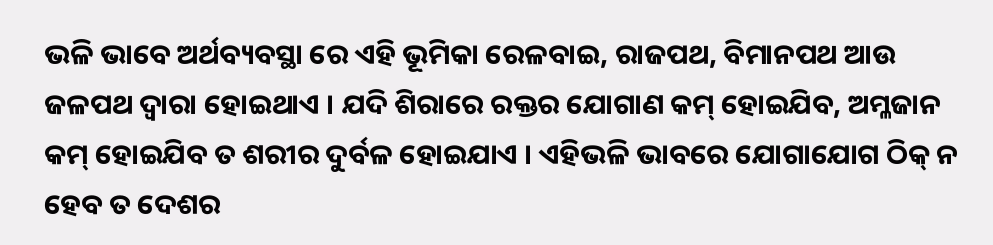ଭଳି ଭାବେ ଅର୍ଥବ୍ୟବସ୍ଥା ରେ ଏହି ଭୂମିକା ରେଳବାଇ, ରାଜପଥ, ବିମାନପଥ ଆଉ ଜଳପଥ ଦ୍ୱାରା ହୋଇଥାଏ । ଯଦି ଶିରାରେ ରକ୍ତର ଯୋଗାଣ କମ୍ ହୋଇଯିବ, ଅମ୍ଳଜାନ କମ୍ ହୋଇଯିବ ତ ଶରୀର ଦୁର୍ବଳ ହୋଇଯାଏ । ଏହିଭଳି ଭାବରେ ଯୋଗାଯୋଗ ଠିକ୍ ନ ହେବ ତ ଦେଶର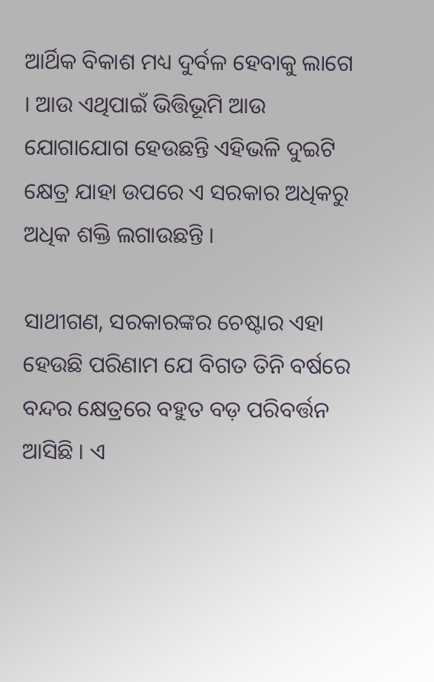ଆର୍ଥିକ ବିକାଶ ମଧ୍ୟ ଦୁର୍ବଳ ହେବାକୁ ଲାଗେ । ଆଉ ଏଥିପାଇଁ ଭିତ୍ତିଭୂମି ଆଉ ଯୋଗାଯୋଗ ହେଉଛନ୍ତି ଏହିଭଳି ଦୁଇଟି କ୍ଷେତ୍ର ଯାହା ଉପରେ ଏ ସରକାର ଅଧିକରୁ ଅଧିକ ଶକ୍ତି ଲଗାଉଛନ୍ତି ।

ସାଥୀଗଣ, ସରକାରଙ୍କର ଚେଷ୍ଟାର ଏହା ହେଉଛି ପରିଣାମ ଯେ ବିଗତ ତିନି ବର୍ଷରେ ବନ୍ଦର କ୍ଷେତ୍ରରେ ବହୁତ ବଡ଼ ପରିବର୍ତ୍ତନ  ଆସିଛି । ଏ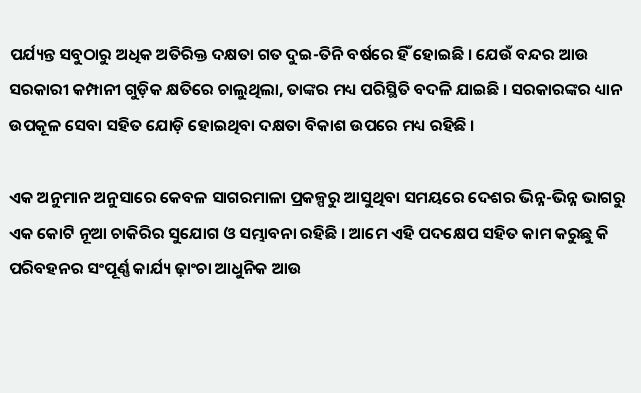ପର୍ଯ୍ୟନ୍ତ ସବୁଠାରୁ ଅଧିକ ଅତିରିକ୍ତ ଦକ୍ଷତା ଗତ ଦୁଇ-ତିନି ବର୍ଷରେ ହିଁ ହୋଇଛି । ଯେଉଁ ବନ୍ଦର ଆଉ ସରକାରୀ କମ୍ପାନୀ ଗୁଡ଼ିକ କ୍ଷତିରେ ଚାଲୁଥିଲା, ତାଙ୍କର ମଧ୍ୟ ପରିସ୍ଥିତି ବଦଳି ଯାଇଛି । ସରକାରଙ୍କର ଧ୍ୟାନ ଉପକୂଳ ସେବା ସହିତ ଯୋଡ଼ି ହୋଇଥିବା ଦକ୍ଷତା ବିକାଶ ଉପରେ ମଧ୍ୟ ରହିଛି ।

ଏକ ଅନୁମାନ ଅନୁସାରେ କେବଳ ସାଗରମାଳା ପ୍ରକଳ୍ପରୁ ଆସୁଥିବା ସମୟରେ ଦେଶର ଭିନ୍ନ-ଭିନ୍ନ ଭାଗରୁ ଏକ କୋଟି ନୂଆ ଚାକିରିର ସୁଯୋଗ ଓ ସମ୍ଭାବନା ରହିଛି । ଆମେ ଏହି ପଦକ୍ଷେପ ସହିତ କାମ କରୁଛୁ କି ପରିବହନର ସଂପୂର୍ଣ୍ଣ କାର୍ଯ୍ୟ ଢ଼ାଂଚା ଆଧୁନିକ ଆଉ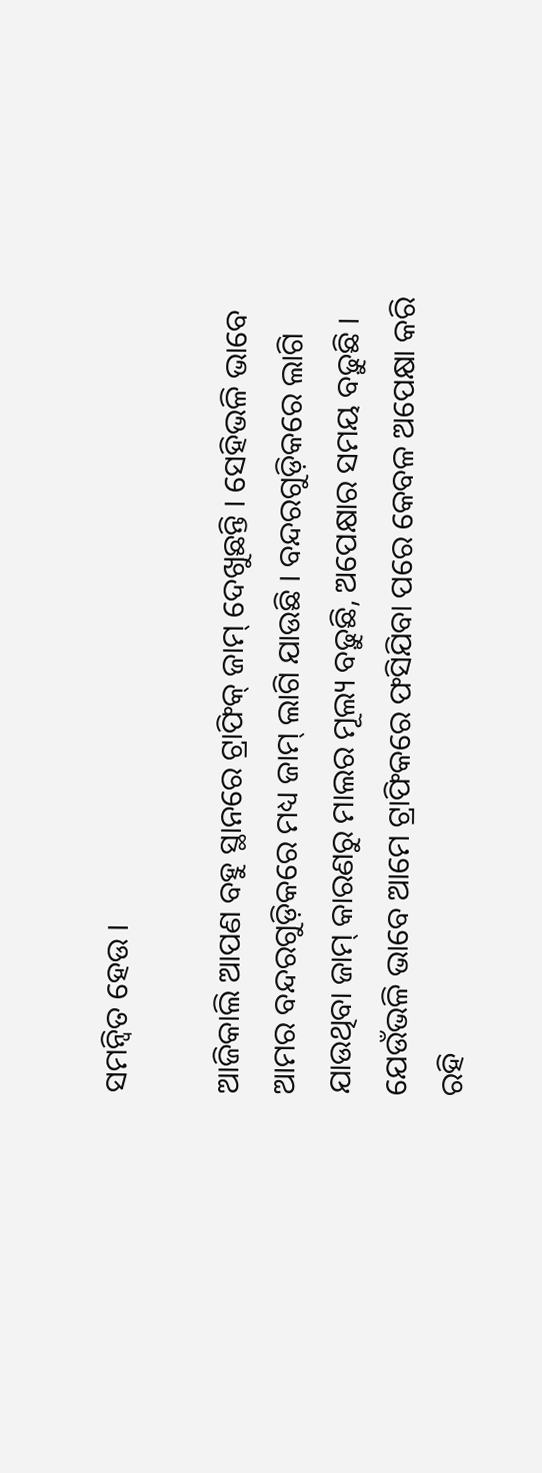ସମନ୍ୱିତ ହେଉ ।

ଆଜିକାଲି ଆପଣ ବହୁ ସ୍ଥାନରେ ଟ୍ରାଫିକ୍ ଜାମ୍ ଦେଖୁଛନ୍ତି । ସେହିଭଳି ଭାବେ ଆମର ବନ୍ଦରଗୁଡ଼ିକରେ ମଧ୍ୟ ଜାମ୍ ଲାଗି ଯାଉଛି । ବନ୍ଦରଗୁଡ଼ିକରେ ଲାଗି ଯାଉଥିବା ଜାମ୍ କାରଣରୁ ମାଲର ମୂଲ୍ୟ ବଢ଼ୁଛି, ଅପେକ୍ଷାର ସମୟ ବଢ଼ୁଛି । ଯେଉଁଭଳି ଭାବେ ଆମେ ଟ୍ରାଫିକରେ ଫସିଯିବା ପରେ କେବଳ ଅପେକ୍ଷା କରି ରହି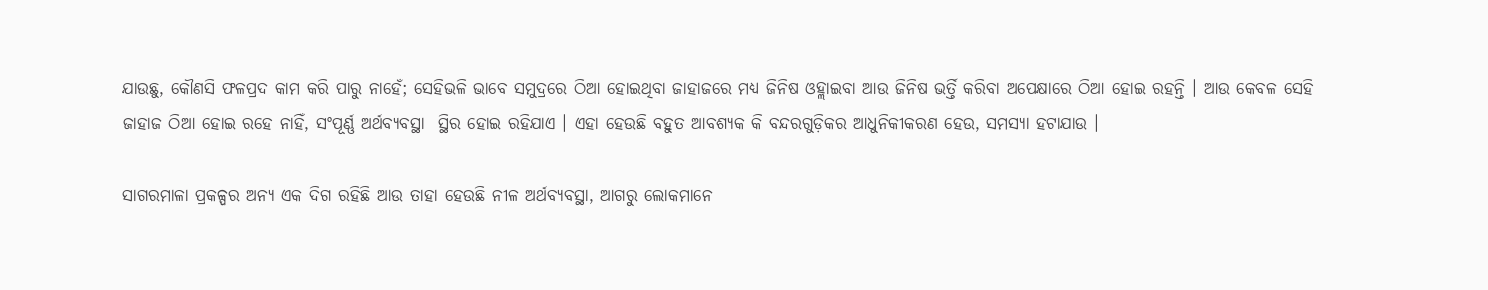ଯାଉଛୁ, କୌଣସି ଫଳପ୍ରଦ କାମ କରି ପାରୁ ନାହେଁ; ସେହିଭଳି ଭାବେ ସମୁଦ୍ରରେ ଠିଆ ହୋଇଥିବା ଜାହାଜରେ ମଧ୍ୟ ଜିନିଷ ଓହ୍ଲାଇବା ଆଉ ଜିନିଷ ଭର୍ତ୍ତି କରିବା ଅପେକ୍ଷାରେ ଠିଆ ହୋଇ ରହନ୍ତି । ଆଉ କେବଳ ସେହି ଜାହାଜ ଠିଆ ହୋଇ ରହେ ନାହିଁ, ସଂପୂର୍ଣ୍ଣ ଅର୍ଥବ୍ୟବସ୍ଥା  ସ୍ଥିର ହୋଇ ରହିଯାଏ । ଏହା ହେଉଛି ବହୁତ ଆବଶ୍ୟକ କି ବନ୍ଦରଗୁଡ଼ିକର ଆଧୁନିକୀକରଣ ହେଉ, ସମସ୍ୟା ହଟାଯାଉ ।

ସାଗରମାଳା ପ୍ରକଳ୍ପର ଅନ୍ୟ ଏକ ଦିଗ ରହିଛି ଆଉ ତାହା ହେଉଛି ନୀଳ ଅର୍ଥବ୍ୟବସ୍ଥା, ଆଗରୁ ଲୋକମାନେ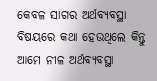କେବଳ ସାଗର ଅର୍ଥବ୍ୟବସ୍ଥା  ବିଷୟରେ କଥା ହେଉଥିଲେ କିନ୍ତୁ ଆମେ ନୀଳ ଅର୍ଥବ୍ୟବସ୍ଥା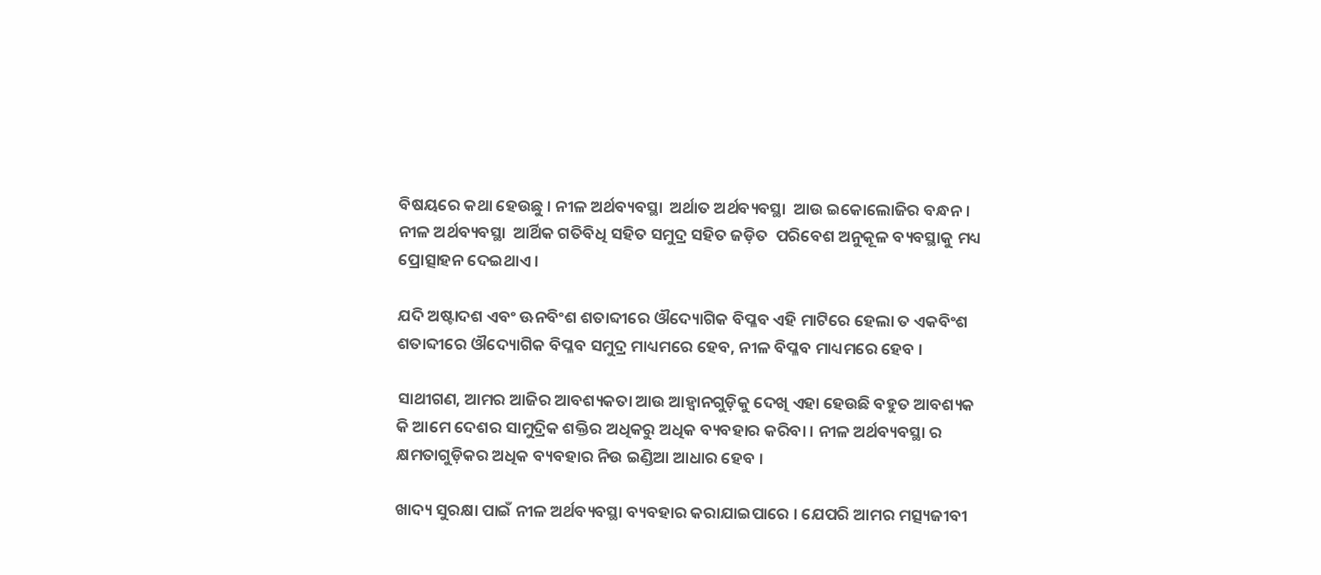ବିଷୟରେ କଥା ହେଉଛୁ । ନୀଳ ଅର୍ଥବ୍ୟବସ୍ଥା  ଅର୍ଥାତ ଅର୍ଥବ୍ୟବସ୍ଥା  ଆଉ ଇକୋଲୋଜିର ବନ୍ଧନ । ନୀଳ ଅର୍ଥବ୍ୟବସ୍ଥା  ଆର୍ଥିକ ଗତିବିଧି ସହିତ ସମୁଦ୍ର ସହିତ ଜଡ଼ିତ  ପରିବେଶ ଅନୁକୂଳ ବ୍ୟବସ୍ଥାକୁ ମଧ୍ୟ ପ୍ରୋତ୍ସାହନ ଦେଇଥାଏ ।

ଯଦି ଅଷ୍ଟାଦଶ ଏବଂ ଊନବିଂଶ ଶତାବ୍ଦୀରେ ଔଦ୍ୟୋଗିକ ବିପ୍ଳବ ଏହି ମାଟିରେ ହେଲା ତ ଏକବିଂଶ ଶତାବ୍ଦୀରେ ଔଦ୍ୟୋଗିକ ବିପ୍ଳବ ସମୁଦ୍ର ମାଧ୍ୟମରେ ହେବ, ନୀଳ ବିପ୍ଳବ ମାଧ୍ୟମରେ ହେବ ।

ସାଥୀଗଣ, ଆମର ଆଜିର ଆବଶ୍ୟକତା ଆଉ ଆହ୍ୱାନଗୁଡ଼ିକୁ ଦେଖି ଏହା ହେଉଛି ବହୁତ ଆବଶ୍ୟକ କି ଆମେ ଦେଶର ସାମୁଦ୍ରିକ ଶକ୍ତିର ଅଧିକରୁ ଅଧିକ ବ୍ୟବହାର କରିବା । ନୀଳ ଅର୍ଥବ୍ୟବସ୍ଥା ର କ୍ଷମତାଗୁଡ଼ିକର ଅଧିକ ବ୍ୟବହାର ନିଉ ଇଣ୍ଡିଆ ଆଧାର ହେବ ।

ଖାଦ୍ୟ ସୁରକ୍ଷା ପାଇଁ ନୀଳ ଅର୍ଥବ୍ୟବସ୍ଥା ବ୍ୟବହାର କରାଯାଇପାରେ । ଯେପରି ଆମର ମତ୍ସ୍ୟଜୀବୀ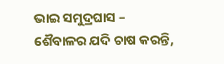ଭାଇ ସମୁଦ୍ରଘାସ – ଶୈବାଳର ଯଦି ଚାଷ କରନ୍ତି,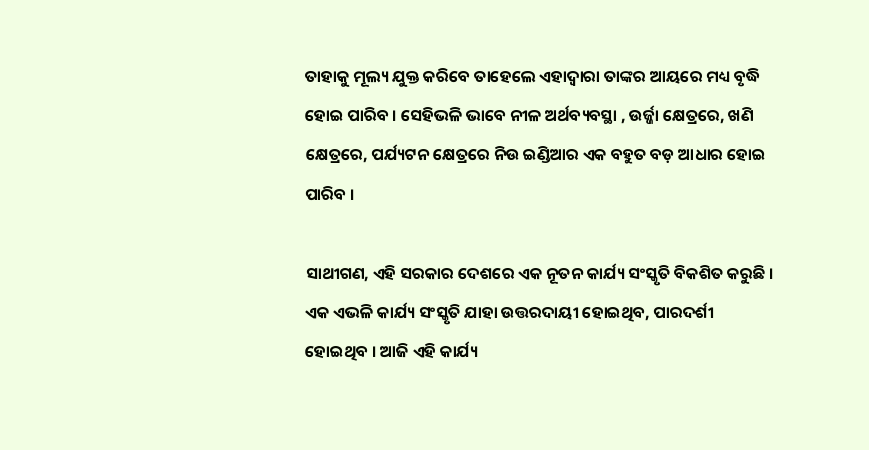ତାହାକୁ ମୂଲ୍ୟ ଯୁକ୍ତ କରିବେ ତାହେଲେ ଏହାଦ୍ୱାରା ତାଙ୍କର ଆୟରେ ମଧ୍ୟ ବୃଦ୍ଧି ହୋଇ ପାରିବ । ସେହିଭଳି ଭାବେ ନୀଳ ଅର୍ଥବ୍ୟବସ୍ଥା , ଉର୍ଜ୍ଜା କ୍ଷେତ୍ରରେ, ଖଣି କ୍ଷେତ୍ରରେ, ପର୍ଯ୍ୟଟନ କ୍ଷେତ୍ରରେ ନିଉ ଇଣ୍ଡିଆର ଏକ ବହୁତ ବଡ଼ ଆଧାର ହୋଇ ପାରିବ ।

ସାଥୀଗଣ, ଏହି ସରକାର ଦେଶରେ ଏକ ନୂତନ କାର୍ଯ୍ୟ ସଂସ୍କୃତି ବିକଶିତ କରୁଛି । ଏକ ଏଭଳି କାର୍ଯ୍ୟ ସଂସ୍କୃତି ଯାହା ଉତ୍ତରଦାୟୀ ହୋଇଥିବ, ପାରଦର୍ଶୀ ହୋଇଥିବ । ଆଜି ଏହି କାର୍ଯ୍ୟ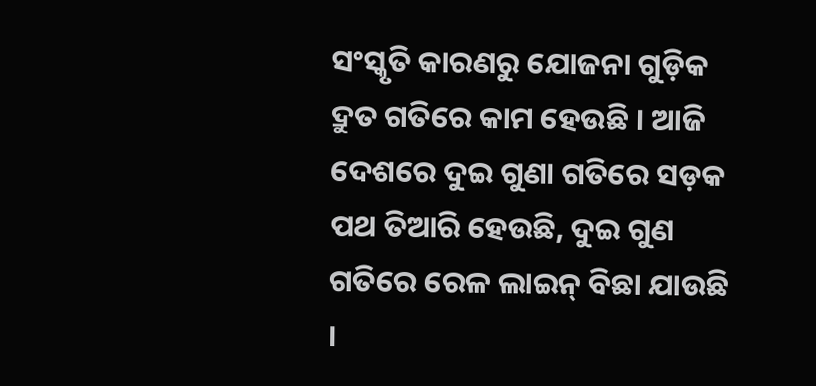ସଂସ୍କୃତି କାରଣରୁ ଯୋଜନା ଗୁଡ଼ିକ ଦ୍ରୁତ ଗତିରେ କାମ ହେଉଛି । ଆଜି ଦେଶରେ ଦୁଇ ଗୁଣା ଗତିରେ ସଡ଼କ ପଥ ତିଆରି ହେଉଛି, ଦୁଇ ଗୁଣ ଗତିରେ ରେଳ ଲାଇନ୍ ବିଛା ଯାଉଛି ।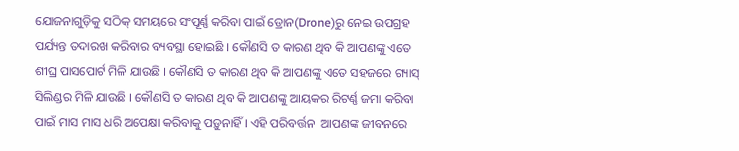ଯୋଜନାଗୁଡ଼ିକୁ ସଠିକ୍ ସମୟରେ ସଂପୂର୍ଣ୍ଣ କରିବା ପାଇଁ ଡ୍ରୋନ(Drone)ରୁ ନେଇ ଉପଗ୍ରହ ପର୍ଯ୍ୟନ୍ତ ତଦାରଖ କରିବାର ବ୍ୟବସ୍ଥା ହୋଇଛି । କୌଣସି ତ କାରଣ ଥିବ କି ଆପଣଙ୍କୁ ଏତେ ଶୀଘ୍ର ପାସପୋର୍ଟ ମିଳି ଯାଉଛି । କୌଣସି ତ କାରଣ ଥିବ କି ଆପଣଙ୍କୁ ଏତେ ସହଜରେ ଗ୍ୟାସ୍ ସିଲିଣ୍ଡର ମିଳି ଯାଉଛି । କୌଣସି ତ କାରଣ ଥିବ କି ଆପଣଙ୍କୁ ଆୟକର ରିଟର୍ଣ୍ଣ ଜମା କରିବା ପାଇଁ ମାସ ମାସ ଧରି ଅପେକ୍ଷା କରିବାକୁ ପଡ଼ୁନାହିଁ । ଏହି ପରିବର୍ତ୍ତନ  ଆପଣଙ୍କ ଜୀବନରେ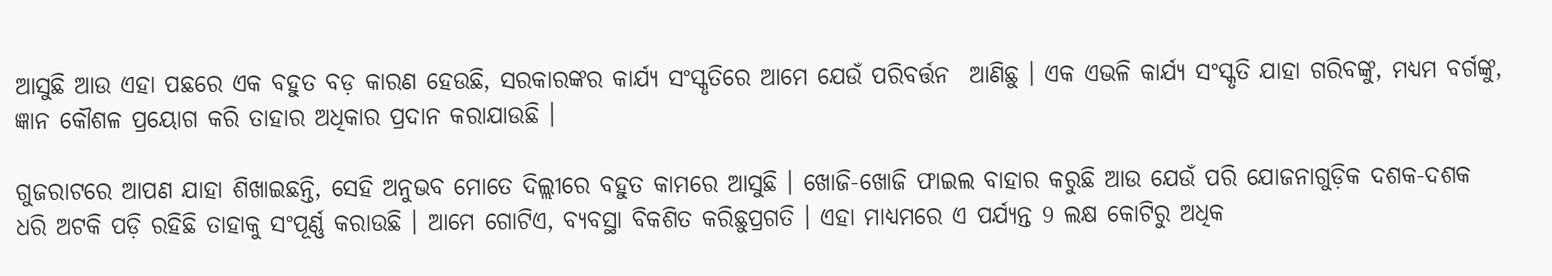ଆସୁଛି ଆଉ ଏହା ପଛରେ ଏକ ବହୁତ ବଡ଼ କାରଣ ହେଉଛି, ସରକାରଙ୍କର କାର୍ଯ୍ୟ ସଂସ୍କୃତିରେ ଆମେ ଯେଉଁ ପରିବର୍ତ୍ତନ  ଆଣିଛୁ । ଏକ ଏଭଳି କାର୍ଯ୍ୟ ସଂସ୍କୃତି ଯାହା ଗରିବଙ୍କୁ, ମଧ୍ୟମ ବର୍ଗଙ୍କୁ, ଜ୍ଞାନ କୌଶଳ ପ୍ରୟୋଗ କରି ତାହାର ଅଧିକାର ପ୍ରଦାନ କରାଯାଉଛି ।

ଗୁଜରାଟରେ ଆପଣ ଯାହା ଶିଖାଇଛନ୍ତି, ସେହି ଅନୁଭବ ମୋତେ ଦିଲ୍ଲୀରେ ବହୁତ କାମରେ ଆସୁଛି । ଖୋଜି-ଖୋଜି ଫାଇଲ ବାହାର କରୁଛି ଆଉ ଯେଉଁ ପରି ଯୋଜନାଗୁଡ଼ିକ ଦଶକ-ଦଶକ ଧରି ଅଟକି ପଡ଼ି ରହିଛି ତାହାକୁ ସଂପୂର୍ଣ୍ଣ କରାଉଛି । ଆମେ ଗୋଟିଏ, ବ୍ୟବସ୍ଥା ବିକଶିତ କରିଛୁପ୍ରଗତି । ଏହା ମାଧ୍ୟମରେ ଏ ପର୍ଯ୍ୟନ୍ତ 9 ଲକ୍ଷ କୋଟିରୁ ଅଧିକ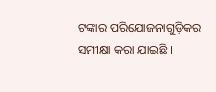ଟଙ୍କାର ପରିଯୋଜନାଗୁଡ଼ିକର ସମୀକ୍ଷା କରା ଯାଇଛି ।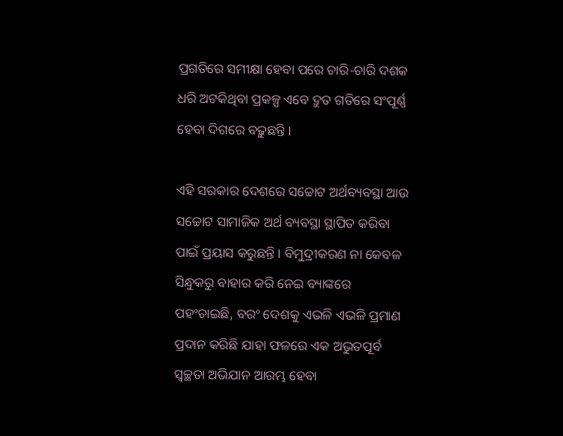ପ୍ରଗତିରେ ସମୀକ୍ଷା ହେବା ପରେ ଚାରି-ଚାରି ଦଶକ ଧରି ଅଟକିଥିବା ପ୍ରକଳ୍ପ ଏବେ ଦ୍ରୁତ ଗତିରେ ସଂପୂର୍ଣ୍ଣ ହେବା ଦିଗରେ ବଢ଼ୁଛନ୍ତି ।

ଏହି ସରକାର ଦେଶରେ ସଚ୍ଚୋଟ ଅର୍ଥବ୍ୟବସ୍ଥା ଆଉ ସଚ୍ଚୋଟ ସାମାଜିକ ଅର୍ଥ ବ୍ୟବସ୍ଥା ସ୍ଥାପିତ କରିବା ପାଇଁ ପ୍ରୟାସ କରୁଛନ୍ତି । ବିମୁଦ୍ରୀକରଣ ନା କେବଳ ସିନ୍ଧୁକରୁ ବାହାର କରି ନେଇ ବ୍ୟାଙ୍କରେ ପହଂଚାଇଛି, ବରଂ ଦେଶକୁ ଏଭଳି ଏଭଳି ପ୍ରମାଣ ପ୍ରଦାନ କରିଛି ଯାହା ଫଳରେ ଏକ ଅଭୁତପୂର୍ବ ସ୍ୱଚ୍ଛତା ଅଭିଯାନ ଆରମ୍ଭ ହେବା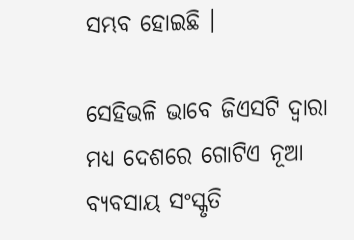ସମ୍ଭବ ହୋଇଛି ।

ସେହିଭଳି ଭାବେ ଜିଏସଟି ଦ୍ୱାରା ମଧ୍ୟ ଦେଶରେ ଗୋଟିଏ ନୂଆ ବ୍ୟବସାୟ ସଂସ୍କୃତି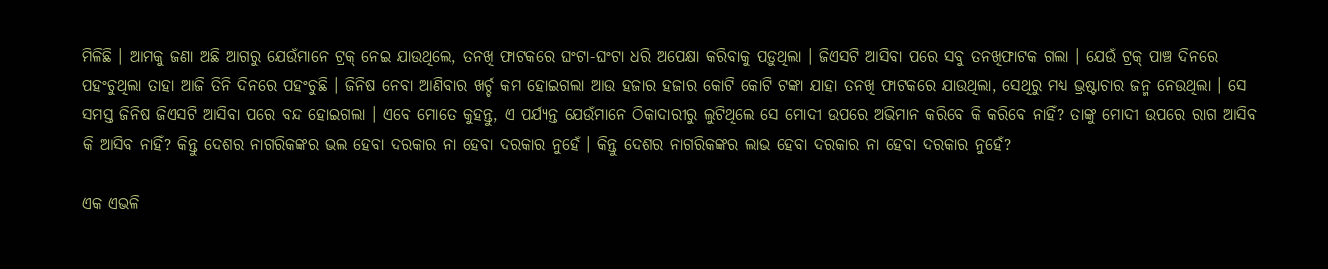ମିଳିଛି । ଆମକୁ ଜଣା ଅଛି ଆଗରୁ ଯେଉଁମାନେ ଟ୍ରକ୍ ନେଇ ଯାଉଥିଲେ, ତନଖି ଫାଟକରେ ଘଂଟା-ଘଂଟା ଧରି ଅପେକ୍ଷା କରିବାକୁ ପଡ଼ୁଥିଲା । ଜିଏସଟି ଆସିବା ପରେ ସବୁ ତନଖିଫାଟକ ଗଲା । ଯେଉଁ ଟ୍ରକ୍ ପାଞ୍ଚ ଦିନରେ ପହଂଚୁଥିଲା ତାହା ଆଜି ତିନି ଦିନରେ ପହଂଚୁଛି । ଜିନିଷ ନେବା ଆଣିବାର ଖର୍ଚ୍ଚ କମ ହୋଇଗଲା ଆଉ ହଜାର ହଜାର କୋଟି କୋଟି ଟଙ୍କା ଯାହା ତନଖି ଫାଟକରେ ଯାଉଥିଲା, ସେଥିରୁ ମଧ୍ୟ ଭ୍ରଷ୍ଟାଚାର ଜନ୍ମ ନେଉଥିଲା । ସେ ସମସ୍ତ ଜିନିଷ ଜିଏସଟି ଆସିବା ପରେ ବନ୍ଦ ହୋଇଗଲା । ଏବେ ମୋତେ କୁହନ୍ତୁ, ଏ ପର୍ଯ୍ୟନ୍ତ ଯେଉଁମାନେ ଠିକାଦାରୀରୁ ଲୁଟିଥିଲେ ସେ ମୋଦୀ ଉପରେ ଅଭିମାନ କରିବେ କି କରିବେ ନାହିଁ? ତାଙ୍କୁ ମୋଦୀ ଉପରେ ରାଗ ଆସିବ କି ଆସିବ ନାହିଁ? କିନ୍ତୁ ଦେଶର ନାଗରିକଙ୍କର ଭଲ ହେବା ଦରକାର ନା ହେବା ଦରକାର ନୁହେଁ । କିନ୍ତୁ ଦେଶର ନାଗରିକଙ୍କର ଲାଭ ହେବା ଦରକାର ନା ହେବା ଦରକାର ନୁହେଁ?

ଏକ ଏଭଳି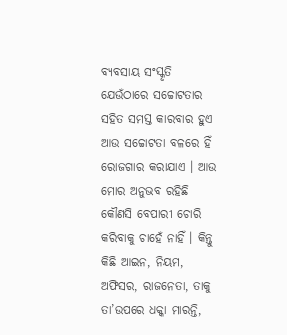ବ୍ୟବସାୟ ସଂସ୍କୃତି ଯେଉଁଠାରେ ସଚ୍ଚୋଟତାର ସହିତ ସମସ୍ତ କାରବାର ହୁଏ ଆଉ ସଚ୍ଚୋଟତା ବଳରେ ହିଁ ରୋଜଗାର କରାଯାଏ । ଆଉ ମୋର ଅନୁଭବ ରହିଛି କୌଣସି ବେପାରୀ ଚୋରି କରିବାକୁ ଚାହେଁ ନାହିଁ । କିନ୍ତୁ କିଛି ଆଇନ, ନିୟମ, ଅଫିସର, ରାଜନେତା, ତାକୁ ତା’ଉପରେ ଧକ୍କା ମାରନ୍ତି,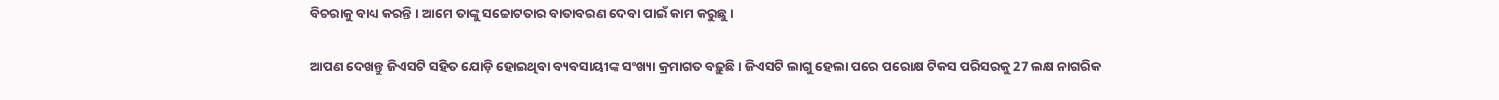ବିଚରାକୁ ବାଧ୍ୟ କରନ୍ତି । ଆମେ ତାଙ୍କୁ ସଚ୍ଚୋଟତାର ବାତାବରଣ ଦେବା ପାଇଁ କାମ କରୁଛୁ ।

ଆପଣ ଦେଖନ୍ତୁ ଜିଏସଟି ସହିତ ଯୋଡ଼ି ହୋଇଥିବା ବ୍ୟବସାୟୀଙ୍କ ସଂଖ୍ୟା କ୍ରମାଗତ ବଢ଼ୁଛି । ଜିଏସଟି ଲାଗୁ ହେଲା ପରେ ପରୋକ୍ଷ ଟିକସ ପରିସରକୁ 27 ଲକ୍ଷ ନାଗରିକ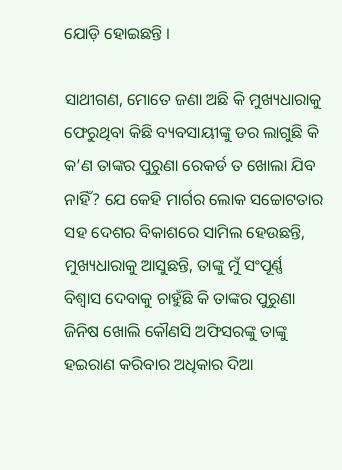ଯୋଡ଼ି ହୋଇଛନ୍ତି ।

ସାଥୀଗଣ, ମୋତେ ଜଣା ଅଛି କି ମୁଖ୍ୟଧାରାକୁ ଫେରୁଥିବା କିଛି ବ୍ୟବସାୟୀଙ୍କୁ ଡର ଲାଗୁଛି କି କ’ଣ ତାଙ୍କର ପୁରୁଣା ରେକର୍ଡ ତ ଖୋଲା ଯିବ ନାହିଁ? ଯେ କେହି ମାର୍ଗର ଲୋକ ସଚ୍ଚୋଟତାର ସହ ଦେଶର ବିକାଶରେ ସାମିଲ ହେଉଛନ୍ତି, ମୁଖ୍ୟଧାରାକୁ ଆସୁଛନ୍ତି, ତାଙ୍କୁ ମୁଁ ସଂପୂର୍ଣ୍ଣ ବିଶ୍ୱାସ ଦେବାକୁ ଚାହୁଁଛି କି ତାଙ୍କର ପୁରୁଣା ଜିନିଷ ଖୋଲି କୌଣସି ଅଫିସରଙ୍କୁ ତାଙ୍କୁ ହଇରାଣ କରିବାର ଅଧିକାର ଦିଆ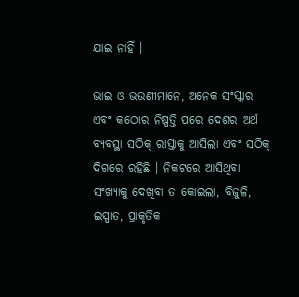ଯାଇ ନାହିଁ ।

ଭାଇ ଓ ଭଉଣୀମାନେ, ଅନେକ ସଂସ୍କାର ଏବଂ କଠୋର ନିଷ୍ପତ୍ତି ପରେ ଦେଶର ଅର୍ଥ ବ୍ୟବସ୍ଥା ସଠିକ୍ ରାସ୍ତାକୁ ଆସିଲା ଏବଂ ସଠିକ୍ ଦିଗରେ ରହିଛି । ନିକଟରେ ଆସିଥିବା ସଂଖ୍ୟାକୁ ଦେଖିବା ତ କୋଇଲା, ବିଜୁଳି, ଇସ୍ପାତ, ପ୍ରାକୃତିକ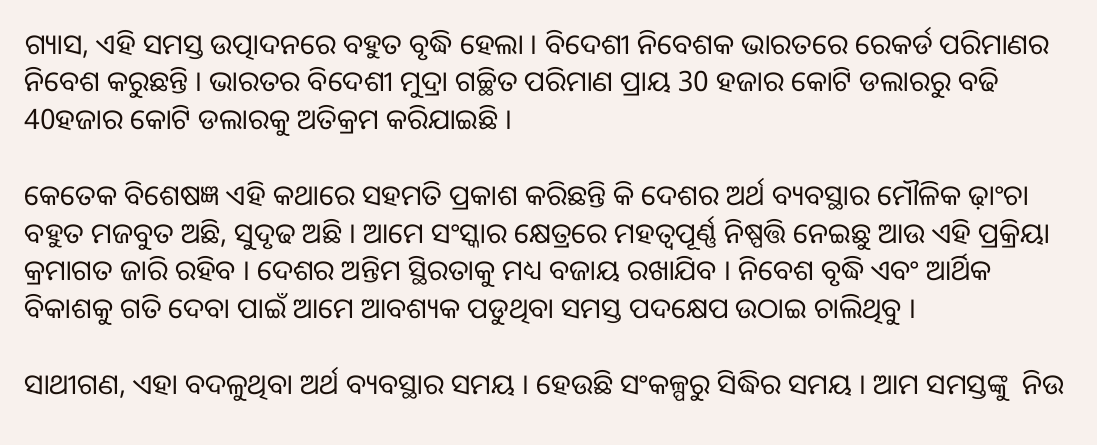ଗ୍ୟାସ, ଏହି ସମସ୍ତ ଉତ୍ପାଦନରେ ବହୁତ ବୃଦ୍ଧି ହେଲା । ବିଦେଶୀ ନିବେଶକ ଭାରତରେ ରେକର୍ଡ ପରିମାଣର ନିବେଶ କରୁଛନ୍ତି । ଭାରତର ବିଦେଶୀ ମୁଦ୍ରା ଗଚ୍ଛିତ ପରିମାଣ ପ୍ରାୟ 30 ହଜାର କୋଟି ଡଲାରରୁ ବଢି 40ହଜାର କୋଟି ଡଲାରକୁ ଅତିକ୍ରମ କରିଯାଇଛି ।

କେତେକ ବିଶେଷଜ୍ଞ ଏହି କଥାରେ ସହମତି ପ୍ରକାଶ କରିଛନ୍ତି କି ଦେଶର ଅର୍ଥ ବ୍ୟବସ୍ଥାର ମୌଳିକ ଢ଼ାଂଚା ବହୁତ ମଜବୁତ ଅଛି, ସୁଦୃଢ ଅଛି । ଆମେ ସଂସ୍କାର କ୍ଷେତ୍ରରେ ମହତ୍ୱପୂର୍ଣ୍ଣ ନିଷ୍ପତ୍ତି ନେଇଛୁ ଆଉ ଏହି ପ୍ରକ୍ରିୟା କ୍ରମାଗତ ଜାରି ରହିବ । ଦେଶର ଅନ୍ତିମ ସ୍ଥିରତାକୁ ମଧ୍ୟ ବଜାୟ ରଖାଯିବ । ନିବେଶ ବୃଦ୍ଧି ଏବଂ ଆର୍ଥିକ ବିକାଶକୁ ଗତି ଦେବା ପାଇଁ ଆମେ ଆବଶ୍ୟକ ପଡୁଥିବା ସମସ୍ତ ପଦକ୍ଷେପ ଉଠାଇ ଚାଲିଥିବୁ ।

ସାଥୀଗଣ, ଏହା ବଦଳୁଥିବା ଅର୍ଥ ବ୍ୟବସ୍ଥାର ସମୟ । ହେଉଛି ସଂକଳ୍ପରୁ ସିଦ୍ଧିର ସମୟ । ଆମ ସମସ୍ତଙ୍କୁ  ନିଉ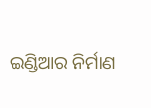ଇଣ୍ଡିଆର ନିର୍ମାଣ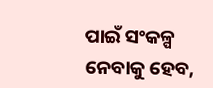ପାଇଁ ସଂକଳ୍ପ ନେବାକୁ ହେବ,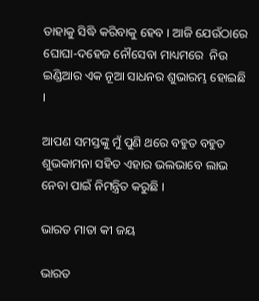ତାହାକୁ ସିଦ୍ଧି କରିବାକୁ ହେବ । ଆଜି ଯେଉଁଠାରେ ଘୋଘା-ଦହେଜ ନୌସେବା ମାଧ୍ୟମରେ  ନିଉ ଇଣ୍ଡିଆର ଏକ ନୂଆ ସାଧନର ଶୁଭାରମ୍ଭ ହୋଇଛି ।

ଆପଣ ସମସ୍ତଙ୍କୁ ମୁଁ ପୁଣି ଥରେ ବହୁତ ବହୁତ ଶୁଭକାମନା ସହିତ ଏହାର ଭଲଭାବେ ଲାଭ ନେବା ପାଇଁ ନିମନ୍ତ୍ରିତ କରୁଛି ।

ଭାରତ ମାତା କୀ ଜୟ

ଭାରତ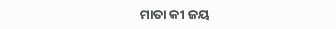ମାତା କୀ ଜୟ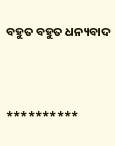ବହୁତ ବହୁତ ଧନ୍ୟବାଦ



**********